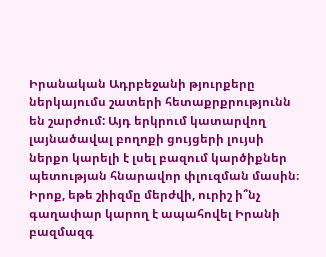Իրանական Ադրբեջանի թյուրքերը ներկայումս շատերի հետաքրքրությունն են շարժում: Այդ երկրում կատարվող լայնածավալ բողոքի ցույցերի լույսի ներքո կարելի է լսել բազում կարծիքներ պետության հնարավոր փլուզման մասին։
Իրոք, եթե շիիզմը մերժվի, ուրիշ ի՞նչ գաղափար կարող է ապահովել Իրանի բազմազգ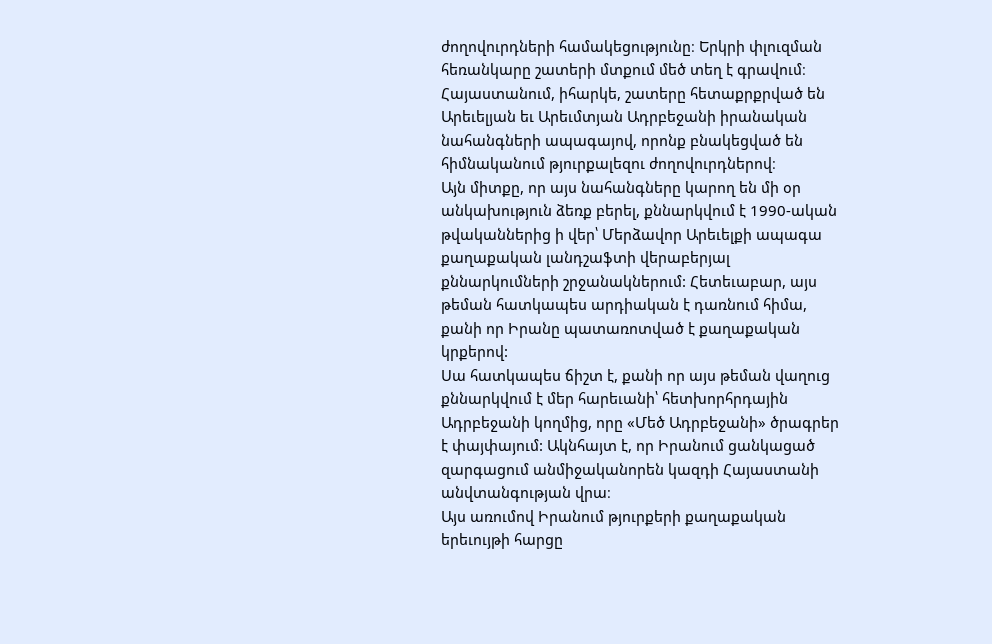ժողովուրդների համակեցությունը։ Երկրի փլուզման հեռանկարը շատերի մտքում մեծ տեղ է գրավում։ Հայաստանում, իհարկե, շատերը հետաքրքրված են Արեւելյան եւ Արեւմտյան Ադրբեջանի իրանական նահանգների ապագայով, որոնք բնակեցված են հիմնականում թյուրքալեզու ժողովուրդներով։
Այն միտքը, որ այս նահանգները կարող են մի օր անկախություն ձեռք բերել, քննարկվում է 1990-ական թվականներից ի վեր՝ Մերձավոր Արեւելքի ապագա քաղաքական լանդշաֆտի վերաբերյալ քննարկումների շրջանակներում: Հետեւաբար, այս թեման հատկապես արդիական է դառնում հիմա, քանի որ Իրանը պատառոտված է քաղաքական կրքերով:
Սա հատկապես ճիշտ է, քանի որ այս թեման վաղուց քննարկվում է մեր հարեւանի՝ հետխորհրդային Ադրբեջանի կողմից, որը «Մեծ Ադրբեջանի» ծրագրեր է փայփայում: Ակնհայտ է, որ Իրանում ցանկացած զարգացում անմիջականորեն կազդի Հայաստանի անվտանգության վրա։
Այս առումով Իրանում թյուրքերի քաղաքական երեւույթի հարցը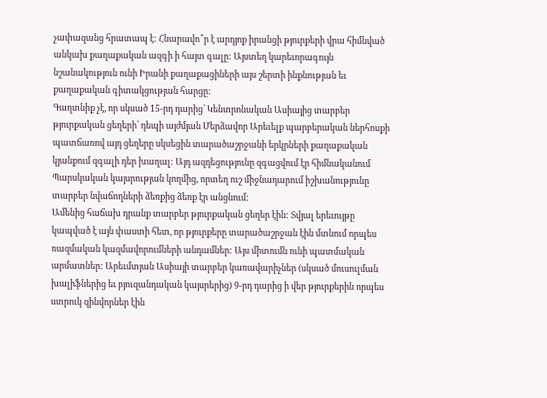չափազանց հրատապ է: Հնարավո՞ր է արդյոք իրանցի թյուրքերի վրա հիմնված անկախ քաղաքական ազգի ի հայտ գալը: Այստեղ կարեւորագույն նշանակություն ունի Իրանի քաղաքացիների այս շերտի ինքնության եւ քաղաքական գիտակցության հարցը:
Գաղտնիք չէ, որ սկսած 15-րդ դարից՝ Կենտրոնական Ասիայից տարբեր թյուրքական ցեղերի՝ դեպի այժմյան Մերձավոր Արեւելք պարբերական ներհոսքի պատճառով այդ ցեղերը սկսեցին տարածաշրջանի երկրների քաղաքական կյանքում զգալի դեր խաղալ: Այդ ազդեցությունը զգացվում էր հիմնականում Պարսկական կայսրության կողմից, որտեղ ուշ միջնադարում իշխանությունը տարբեր նվաճողների ձեռքից ձեռք էր անցնում:
Ամենից հաճախ դրանք տարբեր թյուրքական ցեղեր էին: Տվյալ երեւույթը կապված է այն փաստի հետ, որ թյուրքերը տարածաշրջան էին մտնում որպես ռազմական կազմավորումների անդամներ: Այս միտումն ունի պատմական արմատներ: Արեւմտյան Ասիայի տարբեր կառավարիչներ (սկսած մուսուլման խալիֆներից եւ բյուզանդական կայսրերից) 9-րդ դարից ի վեր թյուրքերին որպես ստրուկ զինվորներ էին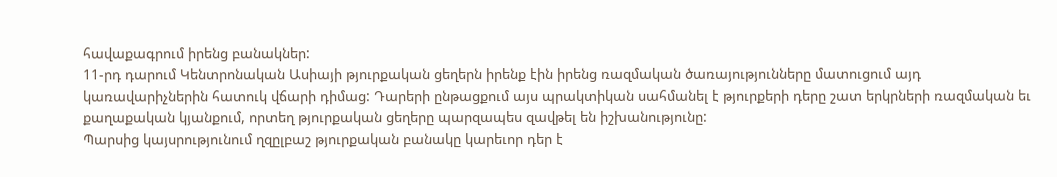հավաքագրում իրենց բանակներ:
11-րդ դարում Կենտրոնական Ասիայի թյուրքական ցեղերն իրենք էին իրենց ռազմական ծառայությունները մատուցում այդ կառավարիչներին հատուկ վճարի դիմաց: Դարերի ընթացքում այս պրակտիկան սահմանել է թյուրքերի դերը շատ երկրների ռազմական եւ քաղաքական կյանքում, որտեղ թյուրքական ցեղերը պարզապես զավթել են իշխանությունը:
Պարսից կայսրությունում ղզըլբաշ թյուրքական բանակը կարեւոր դեր է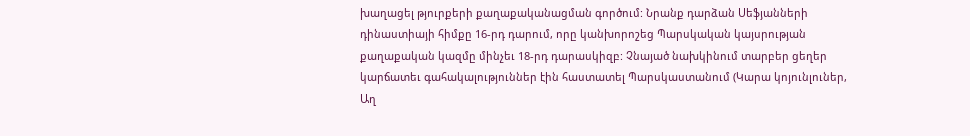խաղացել թյուրքերի քաղաքականացման գործում: Նրանք դարձան Սեֆյանների դինաստիայի հիմքը 16-րդ դարում, որը կանխորոշեց Պարսկական կայսրության քաղաքական կազմը մինչեւ 18-րդ դարասկիզբ: Չնայած նախկինում տարբեր ցեղեր կարճատեւ գահակալություններ էին հաստատել Պարսկաստանում (Կարա կոյունլուներ, Աղ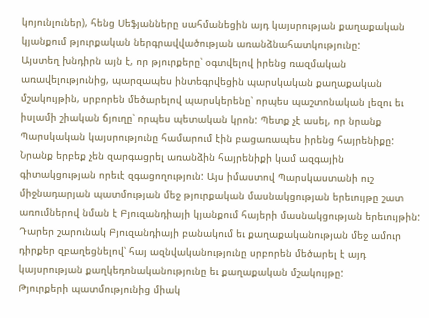կոյունլուներ), հենց Սեֆյանները սահմանեցին այդ կայսրության քաղաքական կյանքում թյուրքական ներգրավվածության առանձնահատկությունը:
Այստեղ խնդիրն այն է, որ թյուրքերը՝ օգտվելով իրենց ռազմական առավելությունից, պարզապես ինտեգրվեցին պարսկական քաղաքական մշակույթին, սրբորեն մեծարելով պարսկերենը՝ որպես պաշտոնական լեզու եւ իսլամի շիական ճյուղը՝ որպես պետական կրոն: Պետք չէ ասել, որ նրանք Պարսկական կայսրությունը համարում էին բացառապես իրենց հայրենիքը:
Նրանք երբեք չեն զարգացրել առանձին հայրենիքի կամ ազգային գիտակցության որեւէ զգացողություն: Այս իմաստով Պարսկաստանի ուշ միջնադարյան պատմության մեջ թյուրքական մասնակցության երեւույթը շատ առումներով նման է Բյուզանդիայի կյանքում հայերի մասնակցության երեւույթին:
Դարեր շարունակ Բյուզանդիայի բանակում եւ քաղաքականության մեջ ամուր դիրքեր զբաղեցնելով՝ հայ ազնվականությունը սրբորեն մեծարել է այդ կայսրության քաղկեդոնականությունը եւ քաղաքական մշակույթը:
Թյուրքերի պատմությունից միակ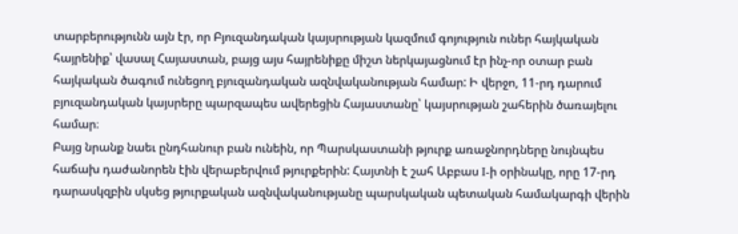տարբերությունն այն էր, որ Բյուզանդական կայսրության կազմում գոյություն ուներ հայկական հայրենիք՝ վասալ Հայաստան, բայց այս հայրենիքը միշտ ներկայացնում էր ինչ-որ օտար բան հայկական ծագում ունեցող բյուզանդական ազնվականության համար: Ի վերջո, 11-րդ դարում բյուզանդական կայսրերը պարզապես ավերեցին Հայաստանը՝ կայսրության շահերին ծառայելու համար։
Բայց նրանք նաեւ ընդհանուր բան ունեին, որ Պարսկաստանի թյուրք առաջնորդները նույնպես հաճախ դաժանորեն էին վերաբերվում թյուրքերին: Հայտնի է շահ Աբբաս I-ի օրինակը, որը 17-րդ դարասկզբին սկսեց թյուրքական ազնվականությանը պարսկական պետական համակարգի վերին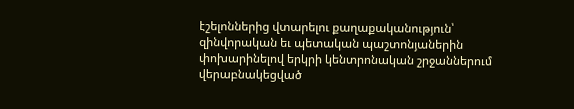էշելոններից վտարելու քաղաքականություն՝ զինվորական եւ պետական պաշտոնյաներին փոխարինելով երկրի կենտրոնական շրջաններում վերաբնակեցված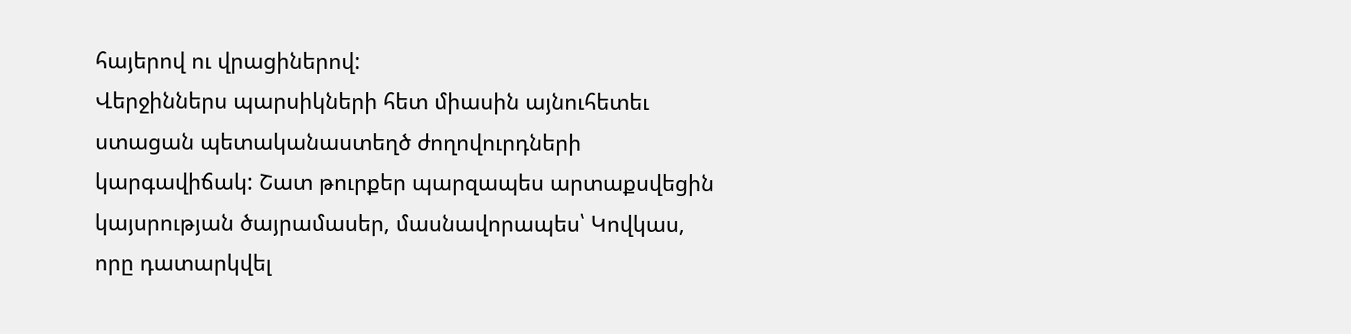հայերով ու վրացիներով:
Վերջիններս պարսիկների հետ միասին այնուհետեւ ստացան պետականաստեղծ ժողովուրդների կարգավիճակ: Շատ թուրքեր պարզապես արտաքսվեցին կայսրության ծայրամասեր, մասնավորապես՝ Կովկաս, որը դատարկվել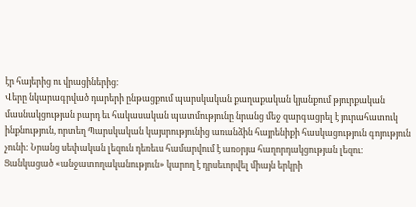էր հայերից ու վրացիներից։
Վերը նկարագրված դարերի ընթացքում պարսկական քաղաքական կյանքում թյուրքական մասնակցության բարդ եւ հակասական պատմությունը նրանց մեջ զարգացրել է յուրահատուկ ինքնություն, որտեղ Պարսկական կայսրությունից առանձին հայրենիքի հասկացություն գոյություն չունի: Նրանց սեփական լեզուն դեռեւս համարվում է առօրյա հաղորդակցության լեզու։ Ցանկացած «անջատողականություն» կարող է դրսեւորվել միայն երկրի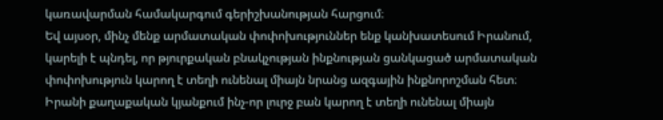կառավարման համակարգում գերիշխանության հարցում։
Եվ այսօր, մինչ մենք արմատական փոփոխություններ ենք կանխատեսում Իրանում, կարելի է պնդել, որ թյուրքական բնակչության ինքնության ցանկացած արմատական փոփոխություն կարող է տեղի ունենալ միայն նրանց ազգային ինքնորոշման հետ։ Իրանի քաղաքական կյանքում ինչ-որ լուրջ բան կարող է տեղի ունենալ միայն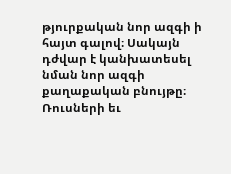թյուրքական նոր ազգի ի հայտ գալով։ Սակայն դժվար է կանխատեսել նման նոր ազգի քաղաքական բնույթը։
Ռուսների եւ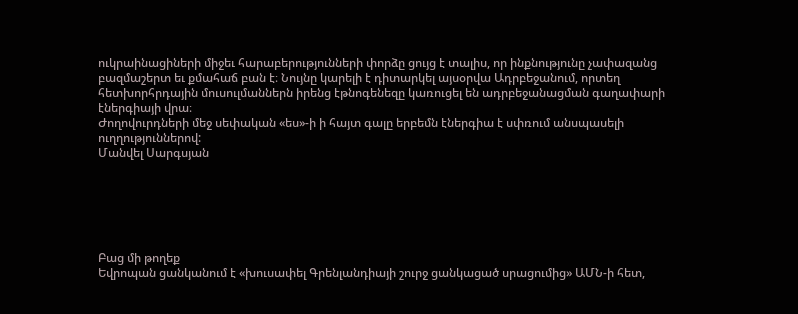ուկրաինացիների միջեւ հարաբերությունների փորձը ցույց է տալիս, որ ինքնությունը չափազանց բազմաշերտ եւ քմահաճ բան է։ Նույնը կարելի է դիտարկել այսօրվա Ադրբեջանում, որտեղ հետխորհրդային մուսուլմաններն իրենց էթնոգենեզը կառուցել են ադրբեջանացման գաղափարի էներգիայի վրա։
Ժողովուրդների մեջ սեփական «ես»-ի ի հայտ գալը երբեմն էներգիա է սփռում անսպասելի ուղղություններով:
Մանվել Սարգսյան






Բաց մի թողեք
Եվրոպան ցանկանում է «խուսափել Գրենլանդիայի շուրջ ցանկացած սրացումից» ԱՄՆ-ի հետ,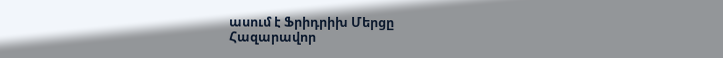ասում է Ֆրիդրիխ Մերցը
Հազարավոր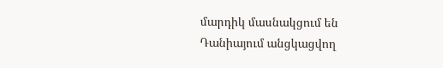մարդիկ մասնակցում են Դանիայում անցկացվող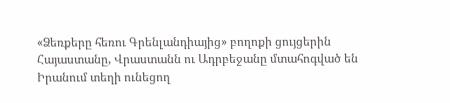«Ձեռքերը հեռու Գրենլանդիայից» բողոքի ցույցերին
Հայաստանը, Վրաստանն ու Ադրբեջանը մտահոգված են Իրանում տեղի ունեցող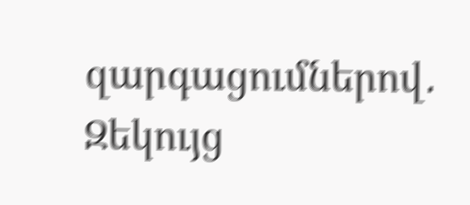զարգացումներով․ Զեկույց